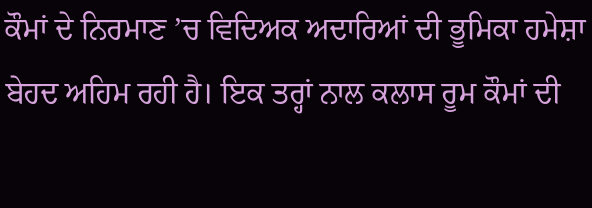ਕੌਮਾਂ ਦੇ ਨਿਰਮਾਣ ’ਚ ਵਿਦਿਅਕ ਅਦਾਰਿਆਂ ਦੀ ਭੂਮਿਕਾ ਹਮੇਸ਼ਾ ਬੇਹਦ ਅਹਿਮ ਰਹੀ ਹੈ। ਇਕ ਤਰ੍ਹਾਂ ਨਾਲ ਕਲਾਸ ਰੂਮ ਕੌਮਾਂ ਦੀ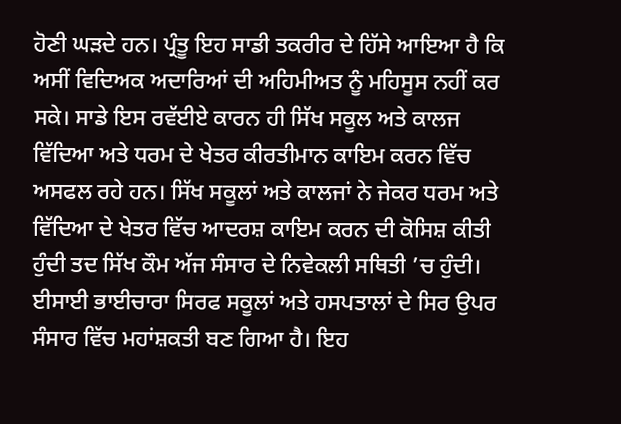ਹੋਣੀ ਘੜਦੇ ਹਨ। ਪ੍ਰੰਤੂ ਇਹ ਸਾਡੀ ਤਕਰੀਰ ਦੇ ਹਿੱਸੇ ਆਇਆ ਹੈ ਕਿ ਅਸੀਂ ਵਿਦਿਅਕ ਅਦਾਰਿਆਂ ਦੀ ਅਹਿਮੀਅਤ ਨੂੰ ਮਹਿਸੂਸ ਨਹੀਂ ਕਰ ਸਕੇ। ਸਾਡੇ ਇਸ ਰਵੱਈਏ ਕਾਰਨ ਹੀ ਸਿੱਖ ਸਕੂਲ ਅਤੇ ਕਾਲਜ ਵਿੱਦਿਆ ਅਤੇ ਧਰਮ ਦੇ ਖੇਤਰ ਕੀਰਤੀਮਾਨ ਕਾਇਮ ਕਰਨ ਵਿੱਚ ਅਸਫਲ ਰਹੇ ਹਨ। ਸਿੱਖ ਸਕੂਲਾਂ ਅਤੇ ਕਾਲਜਾਂ ਨੇ ਜੇਕਰ ਧਰਮ ਅਤੇ ਵਿੱਦਿਆ ਦੇ ਖੇਤਰ ਵਿੱਚ ਆਦਰਸ਼ ਕਾਇਮ ਕਰਨ ਦੀ ਕੋਸਿਸ਼ ਕੀਤੀ ਹੁੰਦੀ ਤਦ ਸਿੱਖ ਕੌਮ ਅੱਜ ਸੰਸਾਰ ਦੇ ਨਿਵੇਕਲੀ ਸਥਿਤੀ ’ਚ ਹੁੰਦੀ। ਈਸਾਈ ਭਾਈਚਾਰਾ ਸਿਰਫ ਸਕੂਲਾਂ ਅਤੇ ਹਸਪਤਾਲਾਂ ਦੇ ਸਿਰ ਉਪਰ ਸੰਸਾਰ ਵਿੱਚ ਮਹਾਂਸ਼ਕਤੀ ਬਣ ਗਿਆ ਹੈ। ਇਹ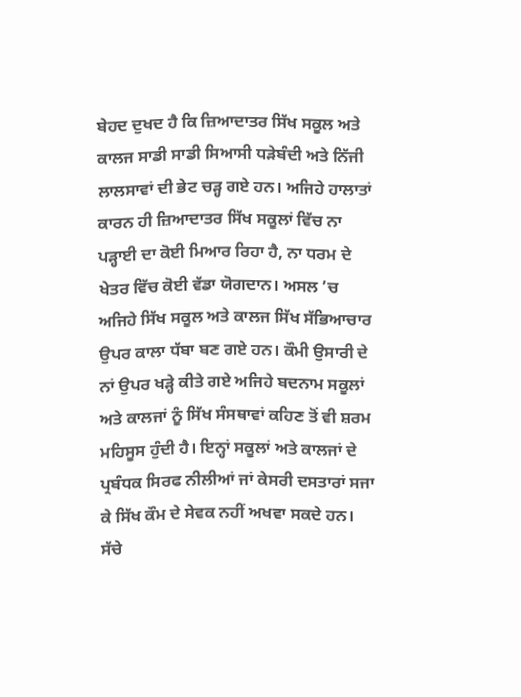ਬੇਹਦ ਦੁਖਦ ਹੈ ਕਿ ਜ਼ਿਆਦਾਤਰ ਸਿੱਖ ਸਕੂਲ ਅਤੇ ਕਾਲਜ ਸਾਡੀ ਸਾਡੀ ਸਿਆਸੀ ਧੜੇਬੰਦੀ ਅਤੇ ਨਿੱਜੀ ਲਾਲਸਾਵਾਂ ਦੀ ਭੇਟ ਚੜ੍ਹ ਗਏ ਹਨ। ਅਜਿਹੇ ਹਾਲਾਤਾਂ ਕਾਰਨ ਹੀ ਜ਼ਿਆਦਾਤਰ ਸਿੱਖ ਸਕੂਲਾਂ ਵਿੱਚ ਨਾ ਪੜ੍ਹਾਈ ਦਾ ਕੋਈ ਮਿਆਰ ਰਿਹਾ ਹੈ, ਨਾ ਧਰਮ ਦੇ ਖੇਤਰ ਵਿੱਚ ਕੋਈ ਵੱਡਾ ਯੋਗਦਾਨ। ਅਸਲ ’ਚ ਅਜਿਹੇ ਸਿੱਖ ਸਕੂਲ ਅਤੇ ਕਾਲਜ ਸਿੱਖ ਸੱਭਿਆਚਾਰ ਉਪਰ ਕਾਲਾ ਧੱਬਾ ਬਣ ਗਏ ਹਨ। ਕੌਮੀ ਉਸਾਰੀ ਦੇ ਨਾਂ ਉਪਰ ਖੜ੍ਹੇ ਕੀਤੇ ਗਏ ਅਜਿਹੇ ਬਦਨਾਮ ਸਕੂਲਾਂ ਅਤੇ ਕਾਲਜਾਂ ਨੂੰ ਸਿੱਖ ਸੰਸਥਾਵਾਂ ਕਹਿਣ ਤੋਂ ਵੀ ਸ਼ਰਮ ਮਹਿਸੂਸ ਹੁੰਦੀ ਹੈ। ਇਨ੍ਹਾਂ ਸਕੂਲਾਂ ਅਤੇ ਕਾਲਜਾਂ ਦੇ ਪ੍ਰਬੰਧਕ ਸਿਰਫ ਨੀਲੀਆਂ ਜਾਂ ਕੇਸਰੀ ਦਸਤਾਰਾਂ ਸਜਾ ਕੇ ਸਿੱਖ ਕੌਮ ਦੇ ਸੇਵਕ ਨਹੀਂ ਅਖਵਾ ਸਕਦੇ ਹਨ। ਸੱਚੇ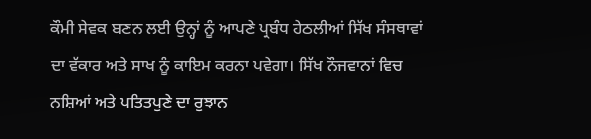ਕੌਮੀ ਸੇਵਕ ਬਣਨ ਲਈ ਉਨ੍ਹਾਂ ਨੂੰ ਆਪਣੇ ਪ੍ਰਬੰਧ ਹੇਠਲੀਆਂ ਸਿੱਖ ਸੰਸਥਾਵਾਂ ਦਾ ਵੱਕਾਰ ਅਤੇ ਸਾਖ ਨੂੰ ਕਾਇਮ ਕਰਨਾ ਪਵੇਗਾ। ਸਿੱਖ ਨੌਜਵਾਨਾਂ ਵਿਚ ਨਸ਼ਿਆਂ ਅਤੇ ਪਤਿਤਪੁਣੇ ਦਾ ਰੁਝਾਨ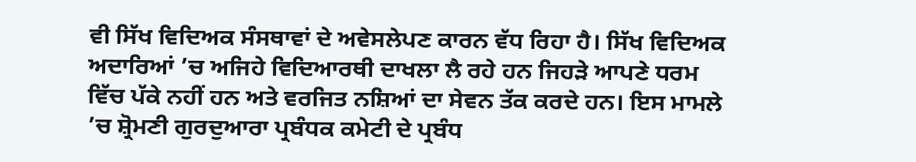ਵੀ ਸਿੱਖ ਵਿਦਿਅਕ ਸੰਸਥਾਵਾਂ ਦੇ ਅਵੇਸਲੇਪਣ ਕਾਰਨ ਵੱਧ ਰਿਹਾ ਹੈ। ਸਿੱਖ ਵਿਦਿਅਕ ਅਦਾਰਿਆਂ ’ਚ ਅਜਿਹੇ ਵਿਦਿਆਰਥੀ ਦਾਖਲਾ ਲੈ ਰਹੇ ਹਨ ਜਿਹੜੇ ਆਪਣੇ ਧਰਮ ਵਿੱਚ ਪੱਕੇ ਨਹੀਂ ਹਨ ਅਤੇ ਵਰਜਿਤ ਨਸ਼ਿਆਂ ਦਾ ਸੇਵਨ ਤੱਕ ਕਰਦੇ ਹਨ। ਇਸ ਮਾਮਲੇ ’ਚ ਸ਼੍ਰੋਮਣੀ ਗੁਰਦੁਆਰਾ ਪ੍ਰਬੰਧਕ ਕਮੇਟੀ ਦੇ ਪ੍ਰਬੰਧ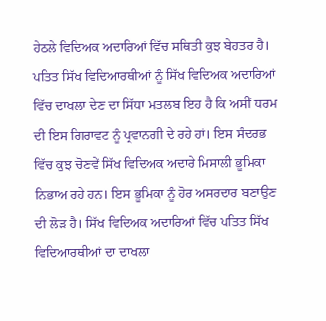ਹੇਠਲੇ ਵਿਦਿਅਕ ਅਦਾਰਿਆਂ ਵਿੱਚ ਸਥਿਤੀ ਕੁਝ ਬੇਹਤਰ ਹੈ। ਪਤਿਤ ਸਿੱਖ ਵਿਦਿਆਰਥੀਆਂ ਨੂੰ ਸਿੱਖ ਵਿਦਿਅਕ ਅਦਾਰਿਆਂ ਵਿੱਚ ਦਾਖਲਾ ਦੇਣ ਦਾ ਸਿੱਧਾ ਮਤਲਬ ਇਹ ਹੈ ਕਿ ਅਸੀਂ ਧਰਮ ਦੀ ਇਸ ਗਿਰਾਵਟ ਨੂੰ ਪ੍ਰਵਾਨਗੀ ਦੇ ਰਹੇ ਹਾਂ। ਇਸ ਸੰਦਰਭ ਵਿੱਚ ਕੁਝ ਚੋਣਵੇਂ ਸਿੱਖ ਵਿਦਿਅਕ ਅਦਾਰੇ ਮਿਸਾਲੀ ਭੂਮਿਕਾ ਨਿਭਾਅ ਰਹੇ ਹਨ। ਇਸ ਭੂਮਿਕਾ ਨੂੰ ਹੋਰ ਅਸਰਦਾਰ ਬਣਾਉਣ ਦੀ ਲੋੜ ਹੈ। ਸਿੱਖ ਵਿਦਿਅਕ ਅਦਾਰਿਆਂ ਵਿੱਚ ਪਤਿਤ ਸਿੱਖ ਵਿਦਿਆਰਥੀਆਂ ਦਾ ਦਾਖਲਾ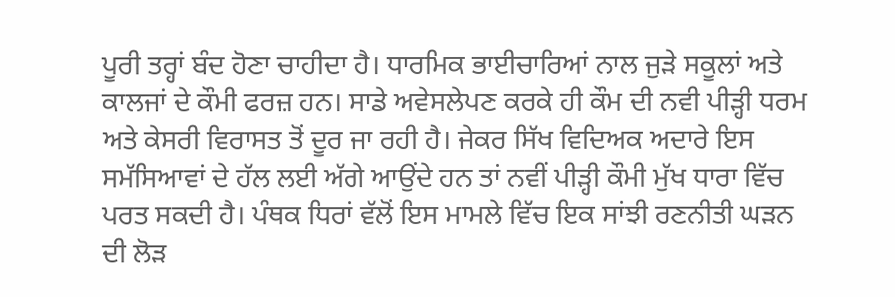ਪੂਰੀ ਤਰ੍ਹਾਂ ਬੰਦ ਹੋਣਾ ਚਾਹੀਦਾ ਹੈ। ਧਾਰਮਿਕ ਭਾਈਚਾਰਿਆਂ ਨਾਲ ਜੁੜੇ ਸਕੂਲਾਂ ਅਤੇ ਕਾਲਜਾਂ ਦੇ ਕੌਮੀ ਫਰਜ਼ ਹਨ। ਸਾਡੇ ਅਵੇਸਲੇਪਣ ਕਰਕੇ ਹੀ ਕੌਮ ਦੀ ਨਵੀ ਪੀੜ੍ਹੀ ਧਰਮ ਅਤੇ ਕੇਸਰੀ ਵਿਰਾਸਤ ਤੋਂ ਦੂਰ ਜਾ ਰਹੀ ਹੈ। ਜੇਕਰ ਸਿੱਖ ਵਿਦਿਅਕ ਅਦਾਰੇ ਇਸ ਸਮੱਸਿਆਵਾਂ ਦੇ ਹੱਲ ਲਈ ਅੱਗੇ ਆਉਂਦੇ ਹਨ ਤਾਂ ਨਵੀਂ ਪੀੜ੍ਹੀ ਕੌਮੀ ਮੁੱਖ ਧਾਰਾ ਵਿੱਚ ਪਰਤ ਸਕਦੀ ਹੈ। ਪੰਥਕ ਧਿਰਾਂ ਵੱਲੋਂ ਇਸ ਮਾਮਲੇ ਵਿੱਚ ਇਕ ਸਾਂਝੀ ਰਣਨੀਤੀ ਘੜਨ ਦੀ ਲੋੜ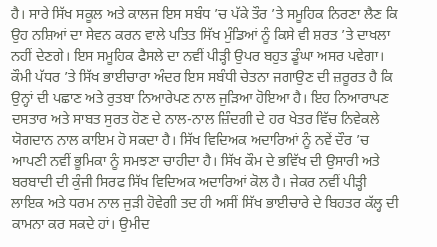ਹੈ। ਸਾਰੇ ਸਿੱਖ ਸਕੂਲ ਅਤੇ ਕਾਲਜ ਇਸ ਸਬੰਧ ’ਚ ਪੱਕੇ ਤੌਰ ’ਤੇ ਸਮੂਹਿਕ ਨਿਰਣਾ ਲੈਣ ਕਿ ਉਹ ਨਸ਼ਿਆਂ ਦਾ ਸੇਵਨ ਕਰਨ ਵਾਲੇ ਪਤਿਤ ਸਿੱਖ ਮੁੰਡਿਆਂ ਨੂੰ ਕਿਸੇ ਵੀ ਸ਼ਰਤ ’ਤੇ ਦਾਖਲਾ ਨਹੀਂ ਦੇਣਗੇ। ਇਸ ਸਮੂਹਿਕ ਫੈਸਲੇ ਦਾ ਨਵੀਂ ਪੀੜ੍ਹੀ ਉਪਰ ਬਹੁਤ ਡੂੰਘਾ ਅਸਰ ਪਵੇਗਾ। ਕੌਮੀ ਪੱਧਰ ’ਤੇ ਸਿੱਖ ਭਾਈਚਾਰਾ ਅੰਦਰ ਇਸ ਸਬੰਧੀ ਚੇਤਨਾ ਜਗਾਉਣ ਦੀ ਜ਼ਰੂਰਤ ਹੈ ਕਿ ਉਨ੍ਹਾਂ ਦੀ ਪਛਾਣ ਅਤੇ ਰੁਤਬਾ ਨਿਆਰੇਪਣ ਨਾਲ ਜੁੜਿਆ ਹੋਇਆ ਹੈ। ਇਹ ਨਿਆਰਾਪਣ ਦਸਤਾਰ ਅਤੇ ਸਾਬਤ ਸੁਰਤ ਹੋਣ ਦੇ ਨਾਲ-ਨਾਲ ਜ਼ਿੰਦਗੀ ਦੇ ਹਰ ਖੇਤਰ ਵਿੱਚ ਨਿਵੇਕਲੇ ਯੋਗਦਾਨ ਨਾਲ ਕਾਇਮ ਹੋ ਸਕਦਾ ਹੈ। ਸਿੱਖ ਵਿਦਿਅਕ ਅਦਾਰਿਆਂ ਨੂੰ ਨਵੇਂ ਦੌਰ ’ਚ ਆਪਣੀ ਨਵੀਂ ਭੂਮਿਕਾ ਨੂੰ ਸਮਝਣਾ ਚਾਹੀਦਾ ਹੈ। ਸਿੱਖ ਕੌਮ ਦੇ ਭਵਿੱਖ ਦੀ ਉਸਾਰੀ ਅਤੇ ਬਰਬਾਦੀ ਦੀ ਕੁੰਜੀ ਸਿਰਫ ਸਿੱਖ ਵਿਦਿਅਕ ਅਦਾਰਿਆਂ ਕੋਲ ਹੈ। ਜੇਕਰ ਨਵੀਂ ਪੀੜ੍ਹੀ ਲਾਇਕ ਅਤੇ ਧਰਮ ਨਾਲ ਜੁੜੀ ਹੋਵੇਗੀ ਤਦ ਹੀ ਅਸੀਂ ਸਿੱਖ ਭਾਈਚਾਰੇ ਦੇ ਬਿਹਤਰ ਕੱਲ੍ਹ ਦੀ ਕਾਮਨਾ ਕਰ ਸਕਦੇ ਹਾਂ। ਉਮੀਦ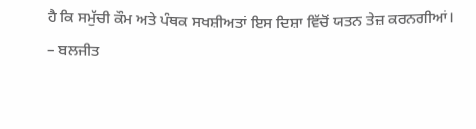ਹੈ ਕਿ ਸਮੁੱਚੀ ਕੌਮ ਅਤੇ ਪੰਥਕ ਸਖਸ਼ੀਅਤਾਂ ਇਸ ਦਿਸ਼ਾ ਵਿੱਚੋਂ ਯਤਨ ਤੇਜ਼ ਕਰਨਗੀਆਂ।
– ਬਲਜੀਤ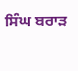ਸਿੰਘ ਬਰਾੜ